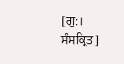[ਗੁ:। ਸੰਸਕ੍ਰਿਤ]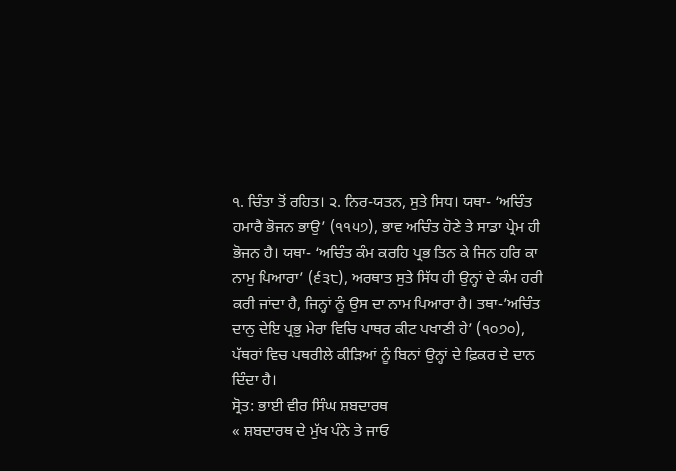੧. ਚਿੰਤਾ ਤੋਂ ਰਹਿਤ। ੨. ਨਿਰ-ਯਤਨ, ਸੁਤੇ ਸਿਧ। ਯਥਾ- ‘ਅਚਿੰਤ ਹਮਾਰੈ ਭੋਜਨ ਭਾਉ’ (੧੧੫੭), ਭਾਵ ਅਚਿੰਤ ਹੋਣੇ ਤੇ ਸਾਡਾ ਪ੍ਰੇਮ ਹੀ ਭੋਜਨ ਹੈ। ਯਥਾ- ‘ਅਚਿੰਤ ਕੰਮ ਕਰਹਿ ਪ੍ਰਭ ਤਿਨ ਕੇ ਜਿਨ ਹਰਿ ਕਾ ਨਾਮੁ ਪਿਆਰਾ’ (੬੩੮), ਅਰਥਾਤ ਸੁਤੇ ਸਿੱਧ ਹੀ ਉਨ੍ਹਾਂ ਦੇ ਕੰਮ ਹਰੀ ਕਰੀ ਜਾਂਦਾ ਹੈ, ਜਿਨ੍ਹਾਂ ਨੂੰ ਉਸ ਦਾ ਨਾਮ ਪਿਆਰਾ ਹੈ। ਤਥਾ-’ਅਚਿੰਤ ਦਾਨੁ ਦੇਇ ਪ੍ਰਭੁ ਮੇਰਾ ਵਿਚਿ ਪਾਥਰ ਕੀਟ ਪਖਾਣੀ ਹੇ’ (੧੦੭੦), ਪੱਥਰਾਂ ਵਿਚ ਪਥਰੀਲੇ ਕੀੜਿਆਂ ਨੂੰ ਬਿਨਾਂ ਉਨ੍ਹਾਂ ਦੇ ਫ਼ਿਕਰ ਦੇ ਦਾਨ ਦਿੰਦਾ ਹੈ।
ਸ੍ਰੋਤ: ਭਾਈ ਵੀਰ ਸਿੰਘ ਸ਼ਬਦਾਰਥ
« ਸ਼ਬਦਾਰਥ ਦੇ ਮੁੱਖ ਪੰਨੇ ਤੇ ਜਾਓ